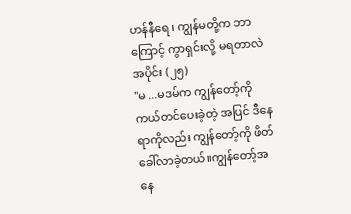ဟန်နီရေ ၊ ကျွန်မတို့က ဘာကြောင့် ကွာရှင်းလို့ မရတာလဲ
အပိုင်း (၂၅)
"မ ...မဒမ်က ကျွန်တော့်ကို ကယ်တင်ပေးခဲ့တဲ့ အပြင် ဒီနေရာကိုလည်း ကျွန်တော့်ကို ဖိတ်ခေါ်လာခဲ့တယ်။ကျွန်တော့်အနေ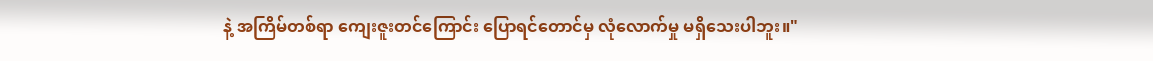နဲ့ အကြိမ်တစ်ရာ ကျေးဇူးတင်ကြောင်း ပြောရင်တောင်မှ လုံလောက်မှု မရှိသေးပါဘူး။"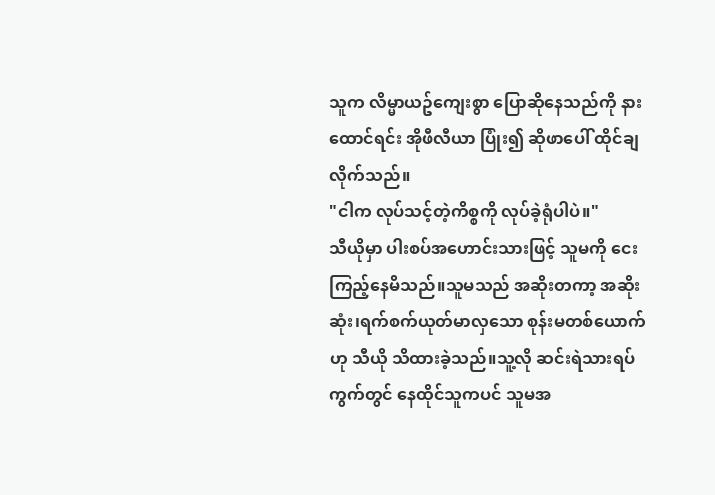သူက လိမ္မာယဥ်ကျေးစွာ ပြောဆိုနေသည်ကို နားထောင်ရင်း အိုဖီလီယာ ပြုံး၍ ဆိုဖာပေါ် ထိုင်ချလိုက်သည်။
"ငါက လုပ်သင့်တဲ့ကိစ္စကို လုပ်ခဲ့ရုံပါပဲ။"
သီယိုမှာ ပါးစပ်အဟောင်းသားဖြင့် သူမကို ငေးကြည့်နေမိသည်။သူမသည် အဆိုးတကာ့ အဆိုးဆုံး၊ရက်စက်ယုတ်မာလှသော စုန်းမတစ်ယောက်ဟု သီယို သိထားခဲ့သည်။သူ့လို ဆင်းရဲသားရပ်ကွက်တွင် နေထိုင်သူကပင် သူမအ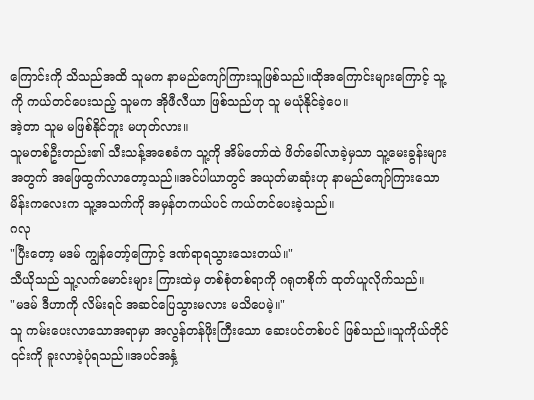ကြောင်းကို သိသည်အထိ သူမက နာမည်ကျော်ကြားသူဖြစ်သည်။ထိုအကြောင်းများကြောင့် သူ့ကို ကယ်တင်ပေးသည့် သူမက အိုဖီလီယာ ဖြစ်သည်ဟု သူ မယုံနိုင်ခဲ့ပေ။
အဲ့တာ သူမ မဖြစ်နိုင်ဘူး မဟုတ်လား။
သူမတစ်ဦးတည်း၏ သီးသန့်အစေခံက သူ့ကို အိမ်တော်ထဲ ဖိတ်ခေါ်လာခဲ့မှသာ သူ့မေးခွန်းများအတွက် အဖြေထွက်လာတော့သည်။အင်ပါယာတွင် အယုတ်မာဆုံးဟု နာမည်ကျော်ကြားသော မိန်းကလေးက သူ့အသက်ကို အမှန်တကယ်ပင် ကယ်တင်ပေးခဲ့သည်။
ဂလု
"ပြီးတော့ မဒမ် ကျွန်တော့်ကြောင့် ဒဏ်ရာရသွားသေးတယ်။"
သီယိုသည် သူ့လက်မောင်းများ ကြားထဲမှ တစ်စုံတစ်ရာကို ဂရုတစိုက် ထုတ်ယူလိုက်သည်။
"မဒမ် ဒီဟာကို လိမ်းရင် အဆင်ပြေသွားမလား မသိပေမဲ့။"
သူ ကမ်းပေးလာသောအရာမှာ အလွန်တန်ဖိုးကြီးသော ဆေးပင်တစ်ပင် ဖြစ်သည်။သူကိုယ်တိုင် ၎င်းကို ခူးလာခဲ့ပုံရသည်။အပင်အနှံ့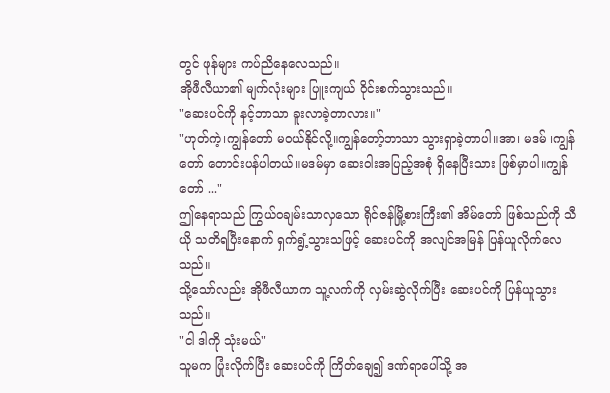တွင် ဖုန်များ ကပ်ညိနေလေသည်။
အိုဖီလီယာ၏ မျက်လုံးများ ပြူးကျယ် ဝိုင်းစက်သွားသည်။
"ဆေးပင်ကို နင့်ဘာသာ ခူးလာခဲ့တာလား။"
"ဟုတ်ကဲ့၊ကျွန်တော် မဝယ်နိုင်လို့။ကျွန်တော့်ဘာသာ သွားရှာခဲ့တာပါ။အာ၊ မဒမ် ၊ကျွန်တော် တောင်းပန်ပါတယ်။မဒမ်မှာ ဆေးဝါးအပြည့်အစုံ ရှိနေပြီးသား ဖြစ်မှာပါ။ကျွန်တော် ..."
ဤနေရာသည် ကြွယ်ဝချမ်းသာလှသော ရိုင်ဇန်မြို့စားကြီး၏ အိမ်တော် ဖြစ်သည်ကို သီယို သတိရပြီးနောက် ရှက်ရွံ့သွားသဖြင့် ဆေးပင်ကို အလျင်အမြန် ပြန်ယူလိုက်လေသည်။
သို့သော်လည်း အိုဖီလီယာက သူ့လက်ကို လှမ်းဆွဲလိုက်ပြီး ဆေးပင်ကို ပြန်ယူသွားသည်။
"ငါ ဒါကို သုံးမယ်"
သူမက ပြုံးလိုက်ပြီး ဆေးပင်ကို ကြိတ်ချေ၍ ဒဏ်ရာပေါ်သို့ အ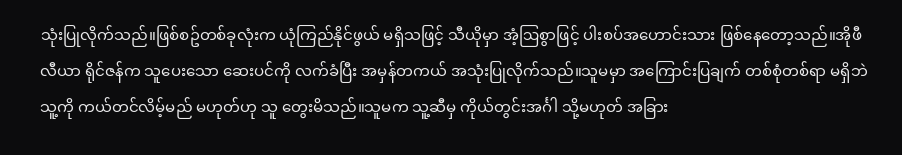သုံးပြုလိုက်သည်။ဖြစ်စဥ်တစ်ခုလုံးက ယုံကြည်နိုင်ဖွယ် မရှိသဖြင့် သီယိုမှာ အံ့ဩစွာဖြင့် ပါးစပ်အဟောင်းသား ဖြစ်နေတော့သည်။အိုဖီလီယာ ရိုင်ဇန်က သူပေးသော ဆေးပင်ကို လက်ခံပြီး အမှန်တကယ် အသုံးပြုလိုက်သည်။သူမမှာ အကြောင်းပြချက် တစ်စုံတစ်ရာ မရှိဘဲ သူ့ကို ကယ်တင်လိမ့်မည် မဟုတ်ဟု သူ တွေးမိသည်။သူမက သူ့ဆီမှ ကိုယ်တွင်းအင်္ဂါ သို့မဟုတ် အခြား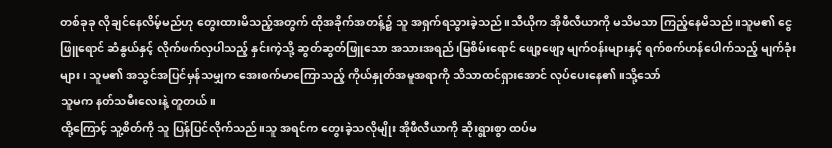တစ်ခုခု လိုချင်နေလိမ့်မည်ဟု တွေးထားမိသည့်အတွက် ထိုအခိုက်အတန့်၌ သူ အရှက်ရသွားခဲ့သည်။သီယိုက အိုဖီလီယာကို မသိမသာ ကြည့်နေမိသည်။သူမ၏ ငွေဖြူရောင် ဆံနွယ်နှင့် လိုက်ဖက်လှပါသည့် နှင်းကဲ့သို့ ဆွတ်ဆွတ်ဖြူသော အသားအရည်၊မြစိမ်းရောင် ဖျော့ဖျော့ မျက်ဝန်းများနှင့် ရက်စက်ဟန်ပေါက်သည့် မျက်ခုံးများ၊ သူမ၏ အသွင်အပြင်မှန်သမျှက အေးစက်မာကြောသည့် ကိုယ်နှုတ်အမူအရာကို သိသာထင်ရှားအောင် လုပ်ပေးနေ၏။သို့သော်
သူမက နတ်သမီးလေးနဲ့ တူတယ်။
ထို့ကြောင့် သူ့စိတ်ကို သူ ပြန်ပြင်လိုက်သည်။သူ အရင်က တွေးခဲ့သလိုမျိုး အိုဖီလီယာကို ဆိုးရွားစွာ ထပ်မ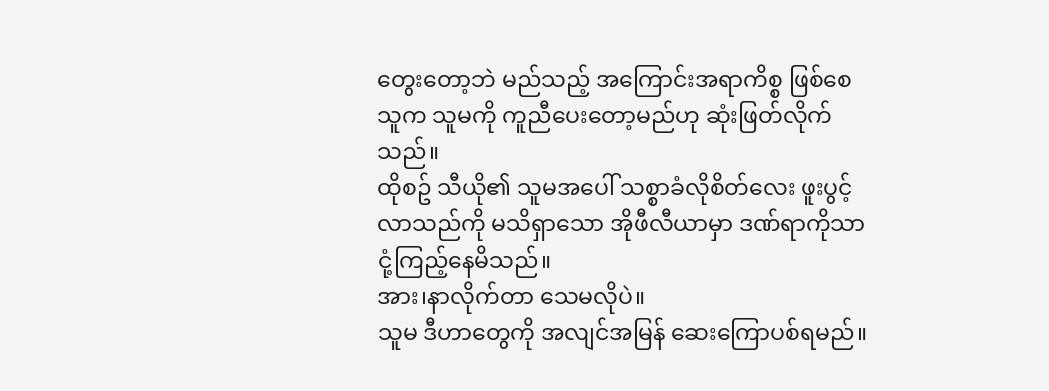တွေးတော့ဘဲ မည်သည့် အကြောင်းအရာကိစ္စ ဖြစ်စေ သူက သူမကို ကူညီပေးတော့မည်ဟု ဆုံးဖြတ်လိုက်သည်။
ထိုစဥ် သီယို၏ သူမအပေါ် သစ္စာခံလိုစိတ်လေး ဖူးပွင့်လာသည်ကို မသိရှာသော အိုဖီလီယာမှာ ဒဏ်ရာကိုသာ ငုံ့ကြည့်နေမိသည်။
အား၊နာလိုက်တာ သေမလိုပဲ။
သူမ ဒီဟာတွေကို အလျင်အမြန် ဆေးကြောပစ်ရမည်။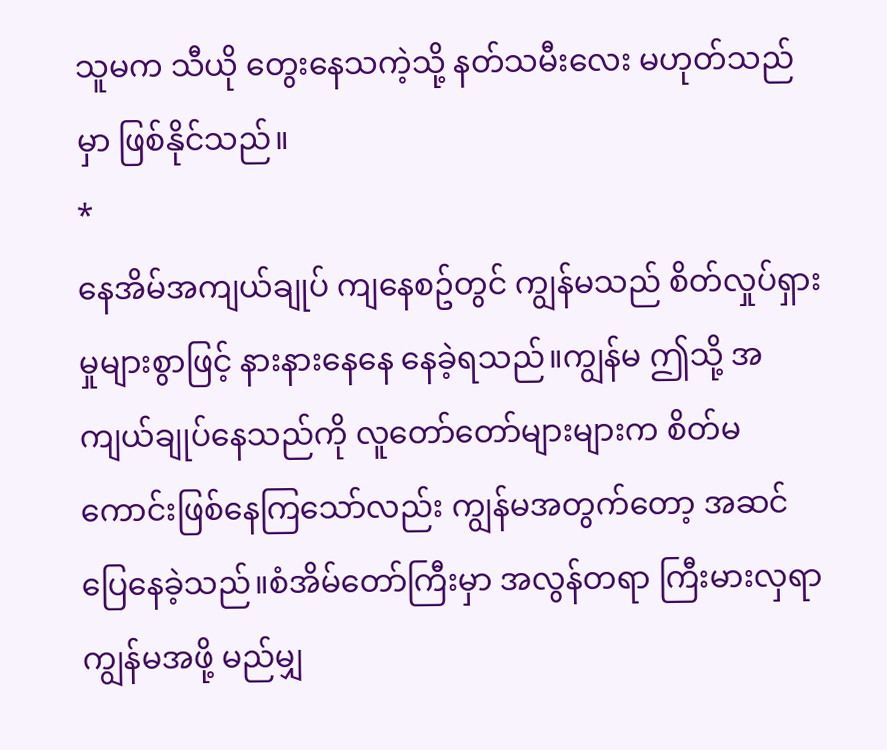သူမက သီယို တွေးနေသကဲ့သို့ နတ်သမီးလေး မဟုတ်သည်မှာ ဖြစ်နိုင်သည်။
*
နေအိမ်အကျယ်ချုပ် ကျနေစဥ်တွင် ကျွန်မသည် စိတ်လှုပ်ရှားမှုများစွာဖြင့် နားနားနေနေ နေခဲ့ရသည်။ကျွန်မ ဤသို့ အကျယ်ချုပ်နေသည်ကို လူတော်တော်များများက စိတ်မကောင်းဖြစ်နေကြသော်လည်း ကျွန်မအတွက်တော့ အဆင်ပြေနေခဲ့သည်။စံအိမ်တော်ကြီးမှာ အလွန်တရာ ကြီးမားလှရာ ကျွန်မအဖို့ မည်မျှ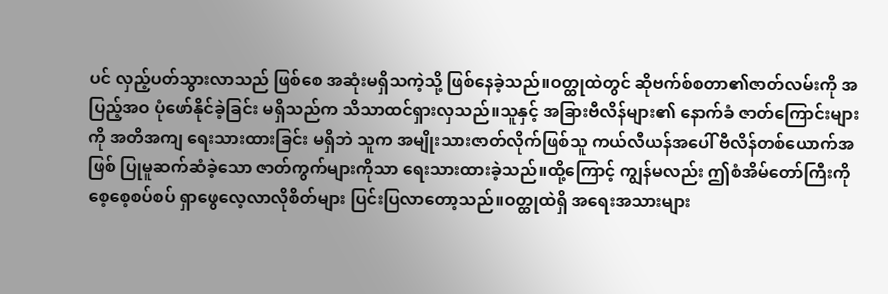ပင် လှည့်ပတ်သွားလာသည် ဖြစ်စေ အဆုံးမရှိသကဲ့သို့ ဖြစ်နေခဲ့သည်။ဝတ္ထုထဲတွင် ဆိုဗက်စ်စတာ၏ဇာတ်လမ်းကို အပြည့်အဝ ပုံဖော်နိုင်ခဲ့ခြင်း မရှိသည်က သိသာထင်ရှားလှသည်။သူနှင့် အခြားဗီလိန်များ၏ နောက်ခံ ဇာတ်ကြောင်းများကို အတိအကျ ရေးသားထားခြင်း မရှိဘဲ သူက အမျိုးသားဇာတ်လိုက်ဖြစ်သူ ကယ်လီယန်အပေါ် ဗီလိန်တစ်ယောက်အဖြစ် ပြုမူဆက်ဆံခဲ့သော ဇာတ်ကွက်များကိုသာ ရေးသားထားခဲ့သည်။ထို့ကြောင့် ကျွန်မလည်း ဤစံအိမ်တော်ကြီးကို စေ့စေ့စပ်စပ် ရှာဖွေလေ့လာလိုစိတ်များ ပြင်းပြလာတော့သည်။ဝတ္ထုထဲရှိ အရေးအသားများ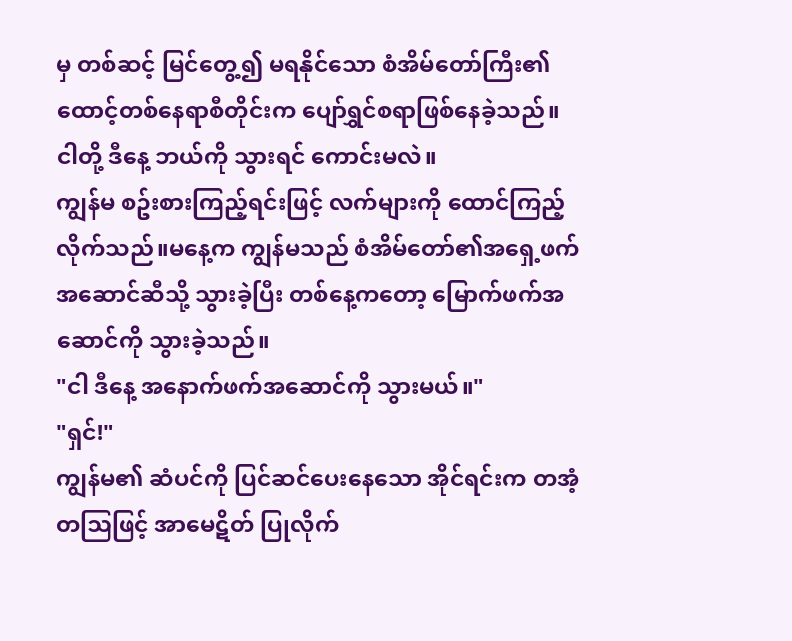မှ တစ်ဆင့် မြင်တွေ့၍ မရနိုင်သော စံအိမ်တော်ကြီး၏ ထောင့်တစ်နေရာစီတိုင်းက ပျော်ရွှင်စရာဖြစ်နေခဲ့သည်။
ငါတို့ ဒီနေ့ ဘယ်ကို သွားရင် ကောင်းမလဲ။
ကျွန်မ စဥ်းစားကြည့်ရင်းဖြင့် လက်များကို ထောင်ကြည့်လိုက်သည်။မနေ့က ကျွန်မသည် စံအိမ်တော်၏အရှေ့ဖက် အဆောင်ဆီသို့ သွားခဲ့ပြီး တစ်နေ့ကတော့ မြောက်ဖက်အဆောင်ကို သွားခဲ့သည်။
"ငါ ဒီနေ့ အနောက်ဖက်အဆောင်ကို သွားမယ်။"
"ရှင်!"
ကျွန်မ၏ ဆံပင်ကို ပြင်ဆင်ပေးနေသော အိုင်ရင်းက တအံ့တဩဖြင့် အာမေဋိတ် ပြုလိုက်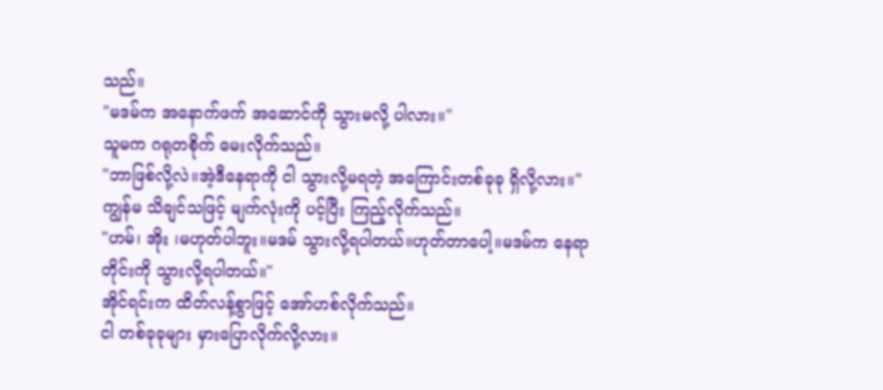သည်။
"မဒမ်က အနောက်ဖက် အဆောင်ကို သွားမလို့ ပါလား။"
သူမက ဂရုတစိုက် မေးလိုက်သည်။
"ဘာဖြစ်လို့လဲ။အဲ့ဒီနေရာကို ငါ သွားလို့မရတဲ့ အကြောင်းတစ်ခုခု ရှိလို့လား။"
ကျွန်မ သိချင်သဖြင့် မျက်လုံးကို ပင့်ပြီး ကြည့်လိုက်သည်။
"ဟမ်၊ အိုး ၊မဟုတ်ပါဘူး။မဒမ် သွားလို့ရပါတယ်။ဟုတ်တာပေါ့။မဒမ်က နေရာတိုင်းကို သွားလို့ရပါတယ်။"
အိုင်ရင်းက ထိတ်လန့်စွာဖြင့် အော်ဟစ်လိုက်သည်။
ငါ တစ်ခုခုများ မှားပြောလိုက်လို့လား။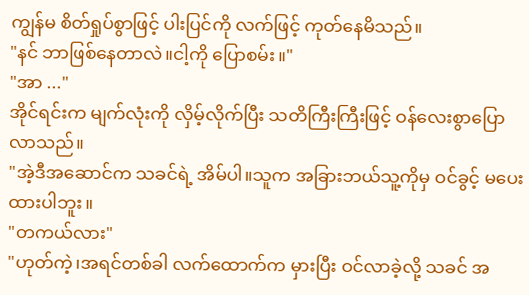ကျွန်မ စိတ်ရှုပ်စွာဖြင့် ပါးပြင်ကို လက်ဖြင့် ကုတ်နေမိသည်။
"နင် ဘာဖြစ်နေတာလဲ။ငါ့ကို ပြောစမ်း။"
"အာ ..."
အိုင်ရင်းက မျက်လုံးကို လှိမ့်လိုက်ပြီး သတိကြီးကြီးဖြင့် ဝန်လေးစွာပြောလာသည်။
"အဲ့ဒီအဆောင်က သခင်ရဲ့ အိမ်ပါ။သူက အခြားဘယ်သူ့ကိုမှ ဝင်ခွင့် မပေးထားပါဘူး။
"တကယ်လား"
"ဟုတ်ကဲ့၊အရင်တစ်ခါ လက်ထောက်က မှားပြီး ဝင်လာခဲ့လို့ သခင် အ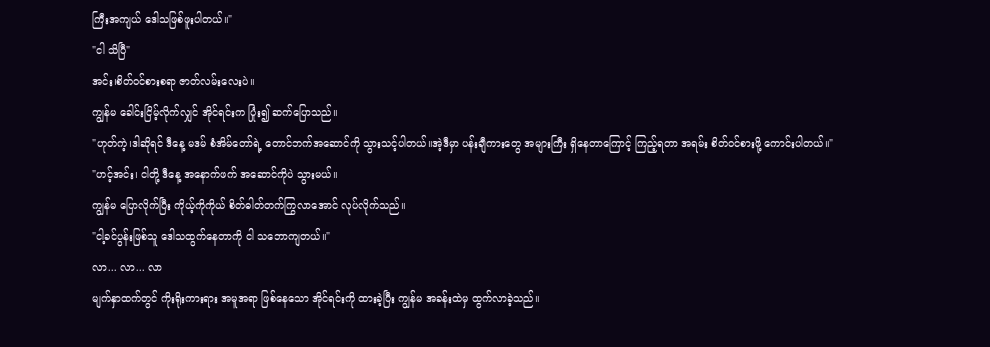ကြီးအကျယ် ဒေါသဖြစ်ဖူးပါတယ်။"
"ငါ သိပြီ"
အင်း၊စိတ်ဝင်စားစရာ ဇာတ်လမ်းလေးပဲ။
ကျွန်မ ခေါင်းငြိမ့်လိုက်လျှင် အိုင်ရင်းက ပြုံး၍ ဆက်ပြောသည်။
"ဟုတ်ကဲ့၊ဒါဆိုရင် ဒီနေ့ မဒမ် စံအိမ်တော်ရဲ့ တောင်ဘက်အဆောင်ကို သွားသင့်ပါတယ်။အဲ့ဒီမှာ ပန်းချီကားတွေ အများကြီး ရှိနေတာကြောင့် ကြည့်ရတာ အရမ်း စိတ်ဝင်စားဖို့ ကောင်းပါတယ်။"
"ဟင့်အင်း၊ ငါတို့ ဒီနေ့ အနောက်ဖက် အဆောင်ကိုပဲ သွားမယ်။
ကျွန်မ ပြောလိုက်ပြီး ကိုယ့်ကိုကိုယ် စိတ်ဓါတ်တက်ကြွလာအောင် လုပ်လိုက်သည်။
"ငါ့ခင်ပွန်းဖြစ်သူ ဒေါသထွက်နေတာကို ငါ သဘောကျတယ်။"
လာ... လာ... လာ
မျက်နှာထက်တွင် ကိုးရိုးကားရား အမူအရာ ဖြစ်နေသော အိုင်ရင်းကို ထားခဲ့ပြီး ကျွန်မ အခန်းထဲမှ ထွက်လာခဲ့သည်။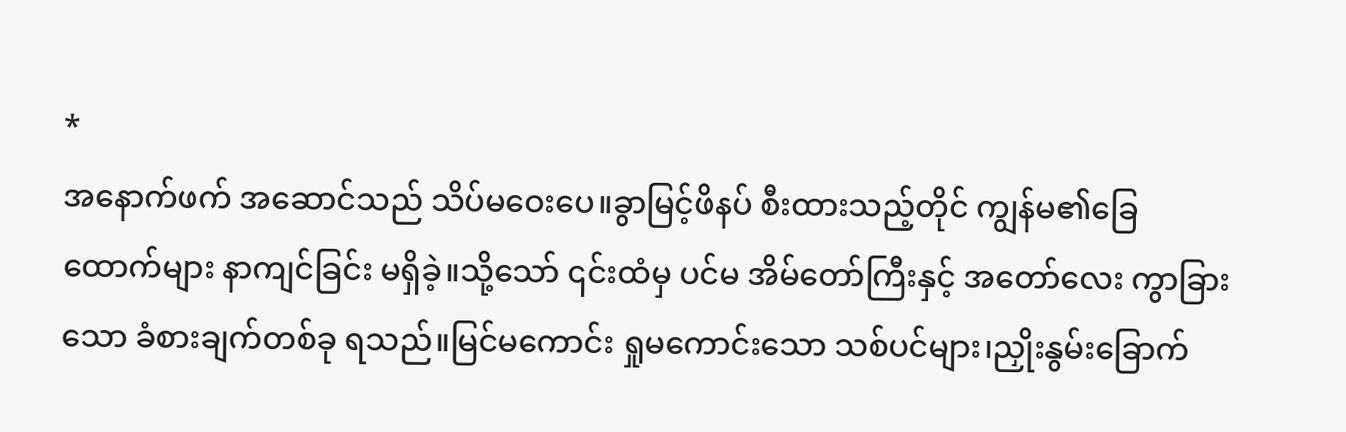*
အနောက်ဖက် အဆောင်သည် သိပ်မဝေးပေ။ခွာမြင့်ဖိနပ် စီးထားသည့်တိုင် ကျွန်မ၏ခြေထောက်များ နာကျင်ခြင်း မရှိခဲ့။သို့သော် ၎င်းထံမှ ပင်မ အိမ်တော်ကြီးနှင့် အတော်လေး ကွာခြားသော ခံစားချက်တစ်ခု ရသည်။မြင်မကောင်း ရှုမကောင်းသော သစ်ပင်များ၊ညှိုးနွမ်းခြောက်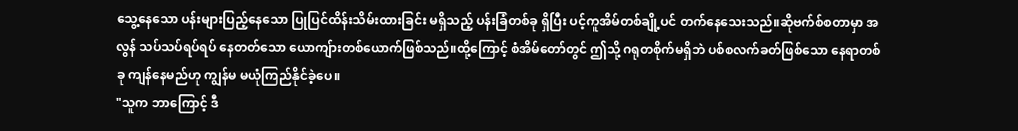သွေ့နေသော ပန်းများပြည့်နေသော ပြုပြင်ထိန်းသိမ်းထားခြင်း မရှိသည့် ပန်းခြံတစ်ခု ရှိပြီး ပင့်ကူအိမ်တစ်ချို့ပင် တက်နေသေးသည်။ဆိုဗက်စ်စတာမှာ အလွန် သပ်သပ်ရပ်ရပ် နေတတ်သော ယောကျ်ားတစ်ယောက်ဖြစ်သည်။ထို့ကြောင့် စံအိမ်တော်တွင် ဤသို့ ဂရုတစိုက်မရှိဘဲ ပစ်စလက်ခတ်ဖြစ်သော နေရာတစ်ခု ကျန်နေမည်ဟု ကျွန်မ မယုံကြည်နိုင်ခဲ့ပေ။
"သူက ဘာကြောင့် ဒီ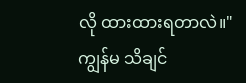လို ထားထားရတာလဲ။"
ကျွန်မ သိချင်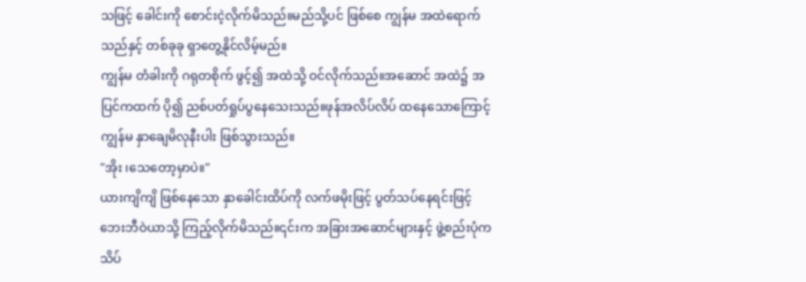သဖြင့် ခေါင်းကို စောင်းငဲ့လိုက်မိသည်။မည်သို့ပင် ဖြစ်စေ ကျွန်မ အထဲရောက်သည်နှင့် တစ်ခုခု ရှာတွေ့နိုင်လိမ့်မည်။
ကျွန်မ တံခါးကို ဂရုတစိုက် ဖွင့်၍ အထဲသို့ ဝင်လိုက်သည်။အဆောင် အထဲ၌ အပြင်ကထက် ပို၍ ညစ်ပတ်ရှုပ်ပွနေသေးသည်။ဖုန်အလိပ်လိပ် ထနေသောကြောင့် ကျွန်မ နှာချေမိလုနီးပါး ဖြစ်သွားသည်။
"အိုး ၊သေတော့မှာပဲ။"
ယားကျိကျိ ဖြစ်နေသော နှာခေါင်းထိပ်ကို လက်ဖမိုးဖြင့် ပွတ်သပ်နေရင်းဖြင့် ဘေးဘီဝဲယာသို့ ကြည့်လိုက်မိသည်။၎င်းက အခြားအဆောင်များနှင့် ဖွဲ့စည်းပုံက သိပ်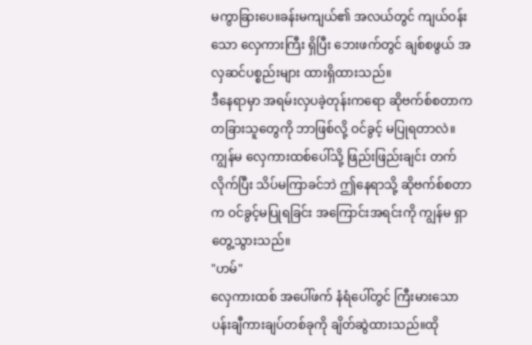မကွာခြားပေ။ခန်းမကျယ်၏ အလယ်တွင် ကျယ်ဝန်းသော လှေကားကြီး ရှိပြီး ဘေးဖက်တွင် ချစ်စဖွယ် အလှဆင်ပစ္စည်းများ ထားရှိထားသည်။
ဒီနေရာမှာ အရမ်းလှပခဲ့တုန်းကရော ဆိုဗက်စ်စတာက တခြားသူတွေကို ဘာဖြစ်လို့ ဝင်ခွင့် မပြုရတာလဲ။
ကျွန်မ လှေကားထစ်ပေါ်သို့ ဖြည်းဖြည်းချင်း တက်လိုက်ပြီး သိပ်မကြာခင်ဘဲ ဤနေရာသို့ ဆိုဗက်စ်စတာက ဝင်ခွင့်မပြုရခြင်း အကြောင်းအရင်းကို ကျွန်မ ရှာတွေ့သွားသည်။
"ဟမ်"
လှေကားထစ် အပေါ်ဖက် နံရံပေါ်တွင် ကြီးမားသော ပန်းချီကားချပ်တစ်ခုကို ချိတ်ဆွဲထားသည်။ထို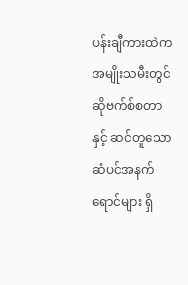ပန်းချီကားထဲက အမျိုးသမီးတွင် ဆိုဗက်စ်စတာနှင့် ဆင်တူသော ဆံပင်အနက်ရောင်များ ရှိ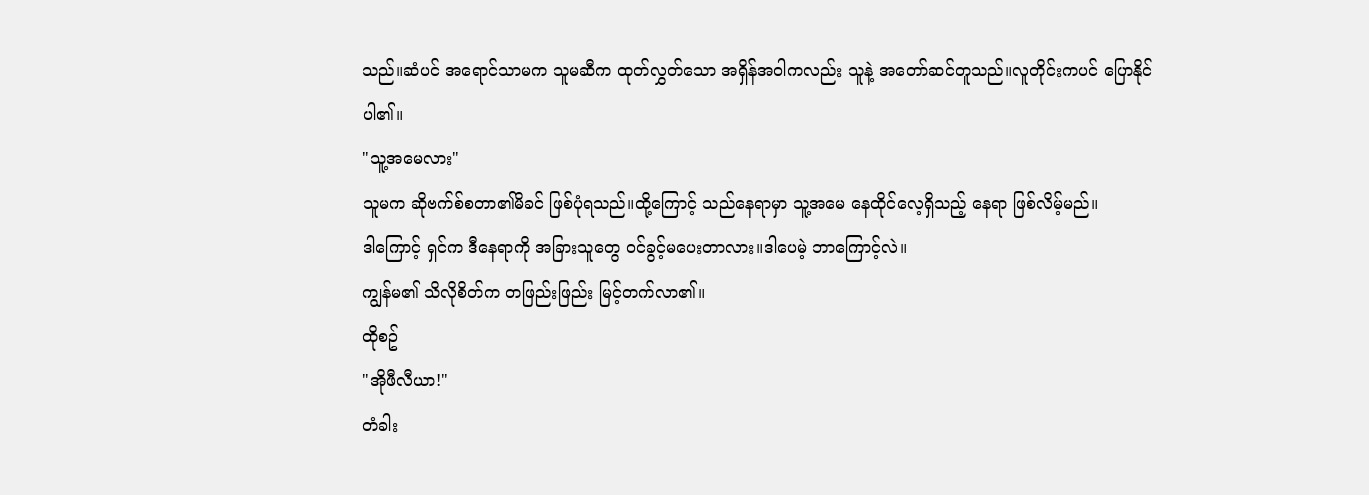သည်။ဆံပင် အရောင်သာမက သူမဆီက ထုတ်လွှတ်သော အရှိန်အဝါကလည်း သူနဲ့ အတော်ဆင်တူသည်။လူတိုင်းကပင် ပြောနိုင်ပါ၏။
"သူ့အမေလား"
သူမက ဆိုဗက်စ်စတာ၏မိခင် ဖြစ်ပုံရသည်။ထို့ကြောင့် သည်နေရာမှာ သူ့အမေ နေထိုင်လေ့ရှိသည့် နေရာ ဖြစ်လိမ့်မည်။
ဒါကြောင့် ရှင်က ဒီနေရာကို အခြားသူတွေ ဝင်ခွင့်မပေးတာလား။ဒါပေမဲ့ ဘာကြောင့်လဲ။
ကျွန်မ၏ သိလိုစိတ်က တဖြည်းဖြည်း မြင့်တက်လာ၏။
ထိုစဥ်
"အိုဖီလီယာ!"
တံခါး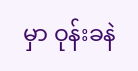မှာ ဝုန်းခနဲ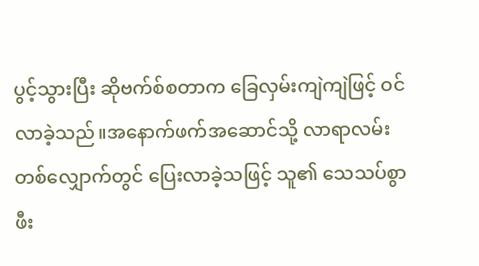ပွင့်သွားပြီး ဆိုဗက်စ်စတာက ခြေလှမ်းကျဲကျဲဖြင့် ဝင်လာခဲ့သည်။အနောက်ဖက်အဆောင်သို့ လာရာလမ်းတစ်လျှောက်တွင် ပြေးလာခဲ့သဖြင့် သူ၏ သေသပ်စွာ ဖီး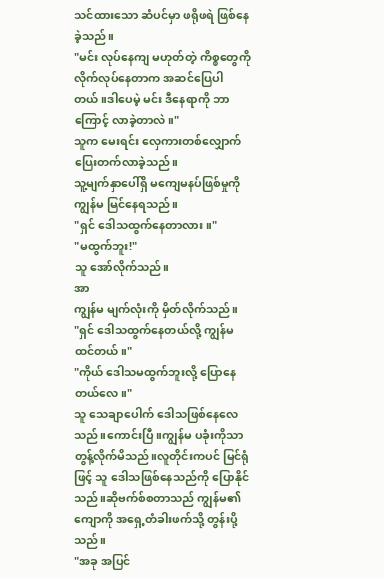သင်ထားသော ဆံပင်မှာ ဖရိုဖရဲ ဖြစ်နေခဲ့သည်။
"မင်း လုပ်နေကျ မဟုတ်တဲ့ ကိစ္စတွေကို လိုက်လုပ်နေတာက အဆင်ပြေပါတယ်။ဒါပေမဲ့ မင်း ဒီနေရာကို ဘာကြောင့် လာခဲ့တာလဲ။"
သူက မေးရင်း လှေကားတစ်လျှောက် ပြေးတက်လာခဲ့သည်။
သူ့မျက်နှာပေါ်ရှိ မကျေမနပ်ဖြစ်မှုကို ကျွန်မ မြင်နေရသည်။
"ရှင် ဒေါသထွက်နေတာလား။"
"မထွက်ဘူး!"
သူ အော်လိုက်သည်။
အာ
ကျွန်မ မျက်လုံးကို မှိတ်လိုက်သည်။
"ရှင် ဒေါသထွက်နေတယ်လို့ ကျွန်မ ထင်တယ်။"
"ကိုယ် ဒေါသမထွက်ဘူးလို့ ပြောနေတယ်လေ။"
သူ သေချာပေါက် ဒေါသဖြစ်နေလေသည်။ကောင်းပြီ။ကျွန်မ ပခုံးကိုသာ တွန့်လိုက်မိသည်။လူတိုင်းကပင် မြင်ရုံဖြင့် သူ ဒေါသဖြစ်နေသည်ကို ပြောနိုင်သည်။ဆိုဗက်စ်စတာသည် ကျွန်မ၏ ကျောကို အရှေ့တံခါးဖက်သို့ တွန်းပို့သည်။
"အခု အပြင်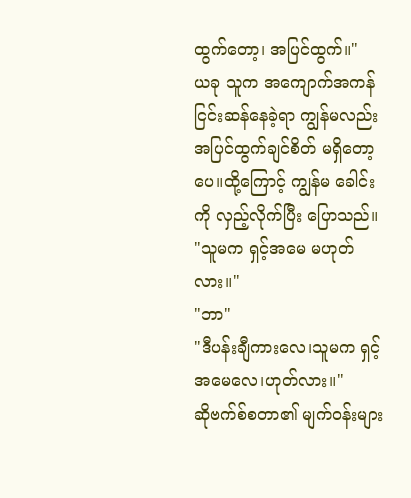ထွက်တော့၊ အပြင်ထွက်။"
ယခု သူက အကျောက်အကန် ငြင်းဆန်နေခဲ့ရာ ကျွန်မလည်း အပြင်ထွက်ချင်စိတ် မရှိတော့ပေ။ထို့ကြောင့် ကျွန်မ ခေါင်းကို လှည့်လိုက်ပြီး ပြောသည်။
"သူမက ရှင့်အမေ မဟုတ်လား။"
"ဘာ"
"ဒီပန်းချီကားလေ၊သူမက ရှင့်အမေလေ၊ဟုတ်လား။"
ဆိုဗက်စ်စတာ၏ မျက်ဝန်းများ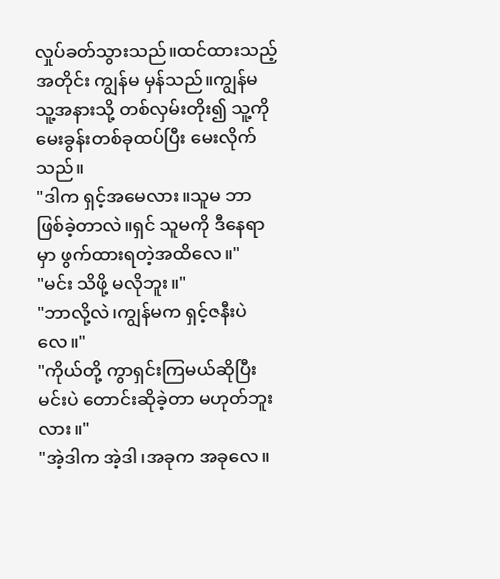လှုပ်ခတ်သွားသည်။ထင်ထားသည့်အတိုင်း ကျွန်မ မှန်သည်။ကျွန်မ သူ့အနားသို့ တစ်လှမ်းတိုး၍ သူ့ကို မေးခွန်းတစ်ခုထပ်ပြီး မေးလိုက်သည်။
"ဒါက ရှင့်အမေလား။သူမ ဘာဖြစ်ခဲ့တာလဲ။ရှင် သူမကို ဒီနေရာမှာ ဖွက်ထားရတဲ့အထိလေ။"
"မင်း သိဖို့ မလိုဘူး။"
"ဘာလို့လဲ၊ကျွန်မက ရှင့်ဇနီးပဲလေ။"
"ကိုယ်တို့ ကွာရှင်းကြမယ်ဆိုပြီး မင်းပဲ တောင်းဆိုခဲ့တာ မဟုတ်ဘူးလား။"
"အဲ့ဒါက အဲ့ဒါ၊အခုက အခုလေ။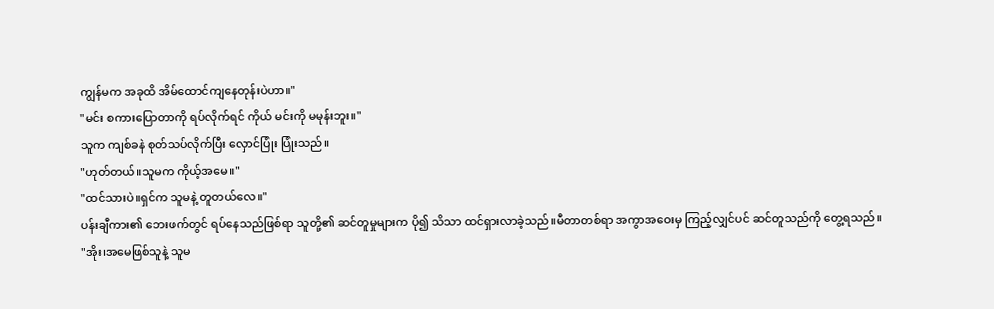ကျွန်မက အခုထိ အိမ်ထောင်ကျနေတုန်းပဲဟာ။"
"မင်း စကားပြောတာကို ရပ်လိုက်ရင် ကိုယ် မင်းကို မမုန်းဘူး။"
သူက ကျစ်ခနဲ စုတ်သပ်လိုက်ပြီး လှောင်ပြုံး ပြုံးသည်။
"ဟုတ်တယ်။သူမက ကိုယ့်အမေ။"
"ထင်သားပဲ။ရှင်က သူမနဲ့ တူတယ်လေ။"
ပန်းချီကား၏ ဘေးဖက်တွင် ရပ်နေသည်ဖြစ်ရာ သူတို့၏ ဆင်တူမှုများက ပို၍ သိသာ ထင်ရှားလာခဲ့သည်။မီတာတစ်ရာ အကွာအဝေးမှ ကြည့်လျှင်ပင် ဆင်တူသည်ကို တွေ့ရသည်။
"အိုး၊အမေဖြစ်သူနဲ့ သူမ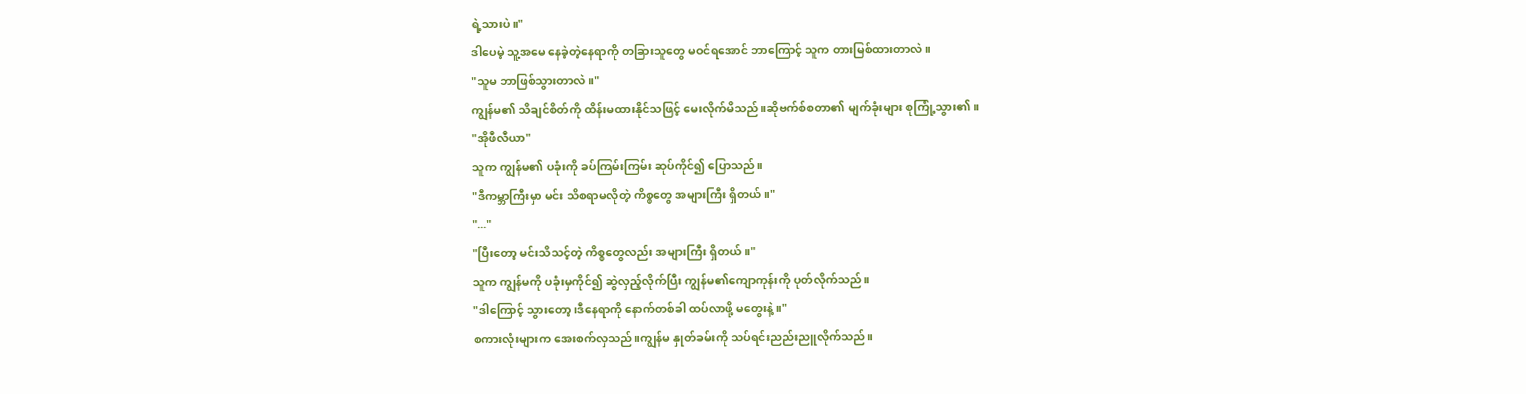ရဲ့သားပဲ။"
ဒါပေမဲ့ သူ့အမေ နေခဲ့တဲ့နေရာကို တခြားသူတွေ မဝင်ရအောင် ဘာကြောင့် သူက တားမြစ်ထားတာလဲ။
"သူမ ဘာဖြစ်သွားတာလဲ။"
ကျွန်မ၏ သိချင်စိတ်ကို ထိန်းမထားနိုင်သဖြင့် မေးလိုက်မိသည်။ဆိုဗက်စ်စတာ၏ မျက်ခုံးများ စုကြုံ့သွား၏။
"အိုဖီလီယာ"
သူက ကျွန်မ၏ ပခုံးကို ခပ်ကြမ်းကြမ်း ဆုပ်ကိုင်၍ ပြောသည်။
"ဒီကမ္ဘာကြီးမှာ မင်း သိစရာမလိုတဲ့ ကိစ္စတွေ အများကြီး ရှိတယ်။"
"..."
"ပြီးတော့ မင်းသိသင့်တဲ့ ကိစ္စတွေလည်း အများကြီး ရှိတယ်။"
သူက ကျွန်မကို ပခုံးမှကိုင်၍ ဆွဲလှည့်လိုက်ပြီး ကျွန်မ၏ကျောကုန်းကို ပုတ်လိုက်သည်။
"ဒါကြောင့် သွားတော့၊ဒီနေရာကို နောက်တစ်ခါ ထပ်လာဖို့ မတွေးနဲ့။"
စကားလုံးများက အေးစက်လှသည်။ကျွန်မ နှုတ်ခမ်းကို သပ်ရင်းညည်းညူလိုက်သည်။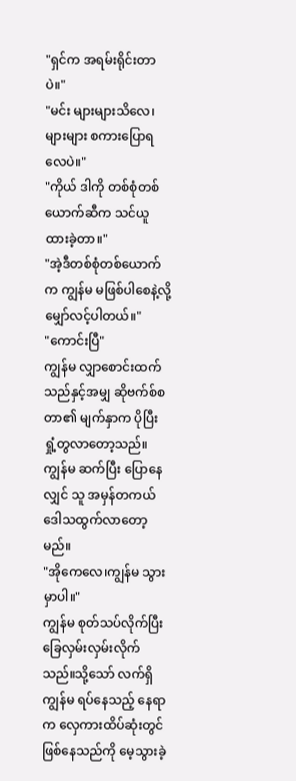"ရှင်က အရမ်းရိုင်းတာပဲ။"
"မင်း များများသိလေ၊များများ စကားပြောရလေပဲ။"
"ကိုယ် ဒါကို တစ်စုံတစ်ယောက်ဆီက သင်ယူထားခဲ့တာ။"
"အဲ့ဒီတစ်စုံတစ်ယောက်က ကျွန်မ မဖြစ်ပါစေနဲ့လို့ မျှော်လင့်ပါတယ်။"
"ကောင်းပြီ"
ကျွန်မ လျှာစောင်းထက်သည်နှင့်အမျှ ဆိုဗက်စ်စတာ၏ မျက်နှာက ပိုပြီး ရှုံ့တွလာတော့သည်။ကျွန်မ ဆက်ပြီး ပြောနေလျှင် သူ အမှန်တကယ် ဒေါသထွက်လာတော့မည်။
"အိုကေလေ၊ကျွန်မ သွားမှာပါ။"
ကျွန်မ စုတ်သပ်လိုက်ပြီး ခြေလှမ်းလှမ်းလိုက်သည်။သို့သော် လက်ရှိ ကျွန်မ ရပ်နေသည့် နေရာက လှေကားထိပ်ဆုံးတွင် ဖြစ်နေသည်ကို မေ့သွားခဲ့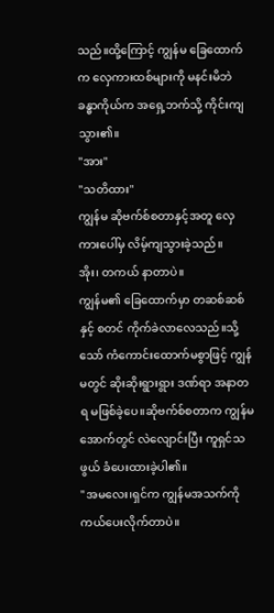သည်။ထို့ကြောင့် ကျွန်မ ခြေထောက်က လှေကားထစ်များကို မနင်းမိဘဲ ခန္ဓာကိုယ်က အရှေ့ဘက်သို့ ကိုင်းကျသွား၏။
"အား"
"သတိထား"
ကျွန်မ ဆိုဗက်စ်စတာနှင့်အတူ လှေကားပေါ်မှ လိမ့်ကျသွားခဲ့သည်။
အိုး၊ တကယ် နာတာပဲ။
ကျွန်မ၏ ခြေထောက်မှာ တဆစ်ဆစ်နှင့် စတင် ကိုက်ခဲလာလေသည်။သို့သော် ကံကောင်းထောက်မစွာဖြင့် ကျွန်မတွင် ဆိုးဆိုးရွားရွား ဒဏ်ရာ အနာတရ မဖြစ်ခဲ့ပေ။ဆိုဗက်စ်စတာက ကျွန်မအောက်တွင် လဲလျောင်းပြီး ကူရှင်သဖွယ် ခံပေးထားခဲ့ပါ၏။
"အမလေး၊ရှင်က ကျွန်မအသက်ကို ကယ်ပေးလိုက်တာပဲ။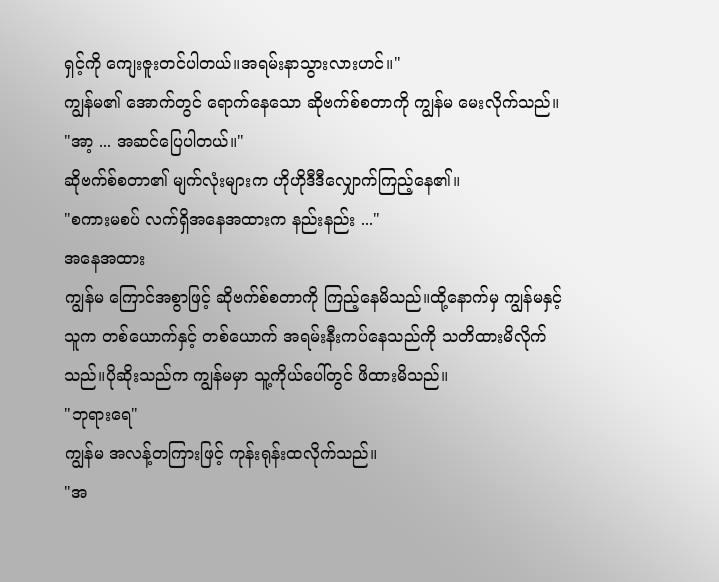ရှင့်ကို ကျေးဇူးတင်ပါတယ်။အရမ်းနာသွားလားဟင်။"
ကျွန်မ၏ အောက်တွင် ရောက်နေသော ဆိုဗက်စ်စတာကို ကျွန်မ မေးလိုက်သည်။
"အာ့ ... အဆင်ပြေပါတယ်။"
ဆိုဗက်စ်စတာ၏ မျက်လုံးများက ဟိုဟိုဒီဒီလျှောက်ကြည့်နေ၏။
"စကားမစပ် လက်ရှိအနေအထားက နည်းနည်း ..."
အနေအထား
ကျွန်မ ကြောင်အစွာဖြင့် ဆိုဗက်စ်စတာကို ကြည့်နေမိသည်။ထို့နောက်မှ ကျွန်မနှင့် သူက တစ်ယောက်နှင့် တစ်ယောက် အရမ်းနီးကပ်နေသည်ကို သတိထားမိလိုက်သည်။ပိုဆိုးသည်က ကျွန်မမှာ သူ့ကိုယ်ပေါ်တွင် ဖိထားမိသည်။
"ဘုရားရေ"
ကျွန်မ အလန့်တကြားဖြင့် ကုန်းရုန်းထလိုက်သည်။
"အ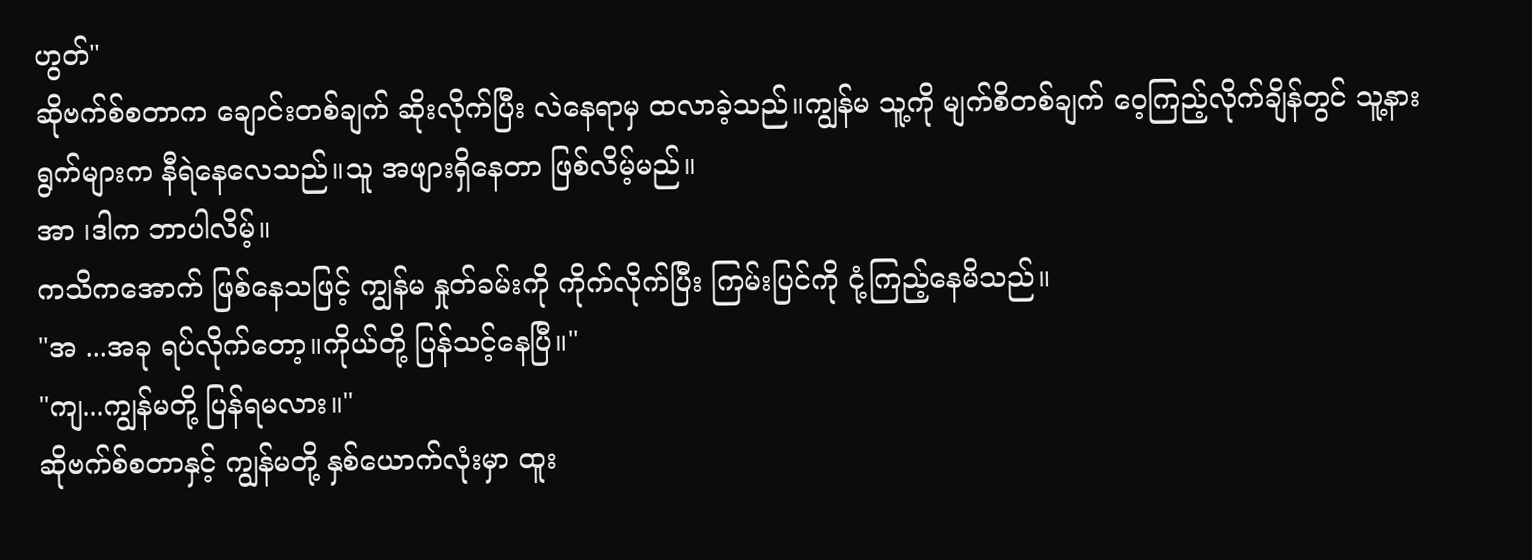ဟွတ်"
ဆိုဗက်စ်စတာက ချောင်းတစ်ချက် ဆိုးလိုက်ပြီး လဲနေရာမှ ထလာခဲ့သည်။ကျွန်မ သူ့ကို မျက်စိတစ်ချက် ဝေ့ကြည့်လိုက်ချိန်တွင် သူ့နားရွက်များက နီရဲနေလေသည်။သူ အဖျားရှိနေတာ ဖြစ်လိမ့်မည်။
အာ ၊ဒါက ဘာပါလိမ့်။
ကသိကအောက် ဖြစ်နေသဖြင့် ကျွန်မ နှုတ်ခမ်းကို ကိုက်လိုက်ပြီး ကြမ်းပြင်ကို ငုံ့ကြည့်နေမိသည်။
"အ ...အခု ရပ်လိုက်တော့။ကိုယ်တို့ ပြန်သင့်နေပြီ။"
"ကျ...ကျွန်မတို့ ပြန်ရမလား။"
ဆိုဗက်စ်စတာနှင့် ကျွန်မတို့ နှစ်ယောက်လုံးမှာ ထူး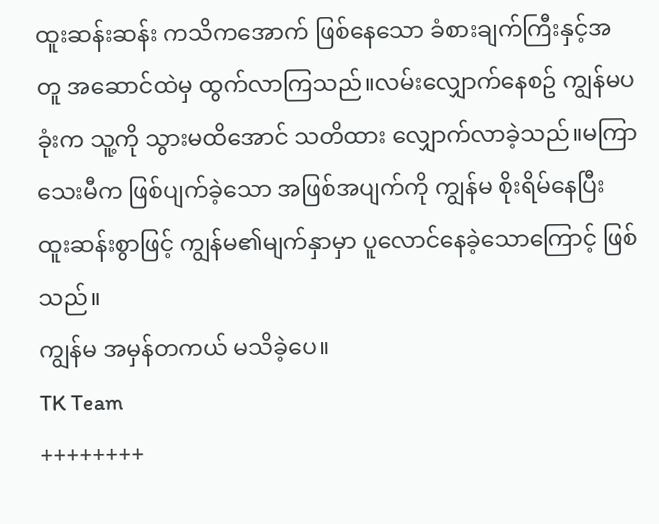ထူးဆန်းဆန်း ကသိကအောက် ဖြစ်နေသော ခံစားချက်ကြီးနှင့်အတူ အဆောင်ထဲမှ ထွက်လာကြသည်။လမ်းလျှောက်နေစဥ် ကျွန်မပခုံးက သူ့ကို သွားမထိအောင် သတိထား လျှောက်လာခဲ့သည်။မကြာသေးမီက ဖြစ်ပျက်ခဲ့သော အဖြစ်အပျက်ကို ကျွန်မ စိုးရိမ်နေပြီး ထူးဆန်းစွာဖြင့် ကျွန်မ၏မျက်နှာမှာ ပူလောင်နေခဲ့သောကြောင့် ဖြစ်သည်။
ကျွန်မ အမှန်တကယ် မသိခဲ့ပေ။
TK Team
++++++++